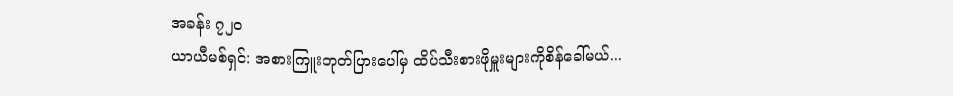အခန်း ၇၂၀
ယာယီမစ်ရှင်: အစားကြူးဘုတ်ပြားပေါ်မှ ထိပ်သီးစားဖိုမှူးများကိုစိန်ခေါ်မယ်...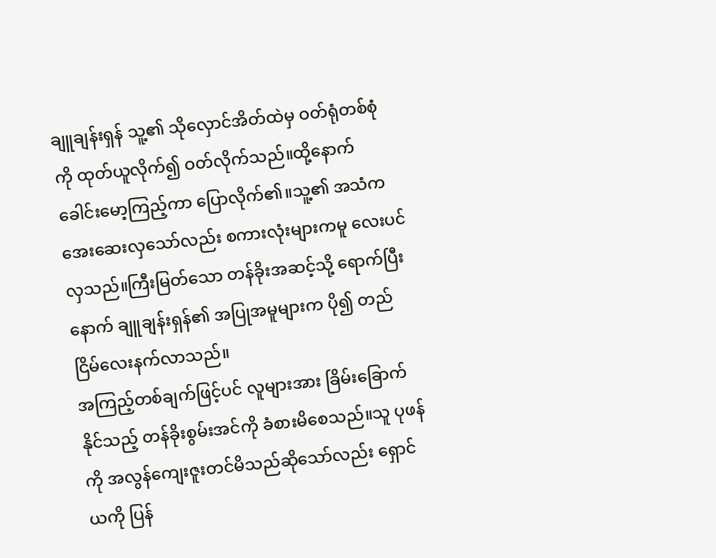ချူချန်းရှန် သူ့၏ သိုလှောင်အိတ်ထဲမှ ဝတ်ရုံတစ်စုံကို ထုတ်ယူလိုက်၍ ဝတ်လိုက်သည်။ထို့နောက် ခေါင်းမော့ကြည့်ကာ ပြောလိုက်၏။သူ့၏ အသံက အေးဆေးလှသော်လည်း စကားလုံးများကမူ လေးပင်လှသည်။ကြီးမြတ်သော တန်ခိုးအဆင့်သို့ ရောက်ပြီးနောက် ချူချန်းရှန်၏ အပြုအမူများက ပို၍ တည်ငြိမ်လေးနက်လာသည်။
အကြည့်တစ်ချက်ဖြင့်ပင် လူများအား ခြိမ်းခြောက်နိုင်သည့် တန်ခိုးစွမ်းအင်ကို ခံစားမိစေသည်။သူ ပုဖန်ကို အလွန်ကျေးဇူးတင်မိသည်ဆိုသော်လည်း ရှောင်ယကို ပြန်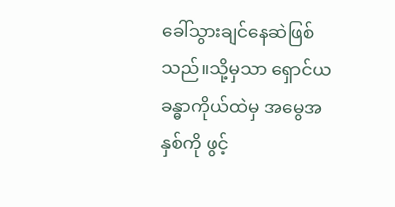ခေါ်သွားချင်နေဆဲဖြစ်သည်။သို့မှသာ ရှောင်ယခန္ဓာကိုယ်ထဲမှ အမွေအနှစ်ကို ဖွင့်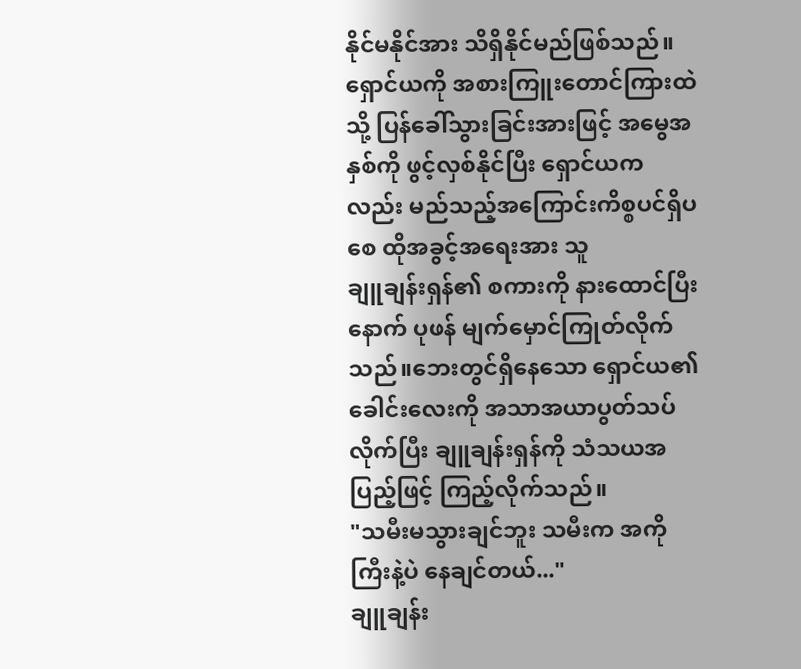နိုင်မနိုင်အား သိရှိနိုင်မည်ဖြစ်သည်။
ရှောင်ယကို အစားကြူးတောင်ကြားထဲသို့ ပြန်ခေါ်သွားခြင်းအားဖြင့် အမွေအနှစ်ကို ဖွင့်လှစ်နိုင်ပြီး ရှောင်ယကလည်း မည်သည့်အကြောင်းကိစ္စပင်ရှိပစေ ထိုအခွင့်အရေးအား သူ
ချူချန်းရှန်၏ စကားကို နားထောင်ပြီးနောက် ပုဖန် မျက်မှောင်ကြုတ်လိုက်သည်။ဘေးတွင်ရှိနေသော ရှောင်ယ၏ ခေါင်းလေးကို အသာအယာပွတ်သပ်လိုက်ပြီး ချူချန်းရှန်ကို သံသယအပြည့်ဖြင့် ကြည့်လိုက်သည်။
"သမီးမသွားချင်ဘူး သမီးက အကိုကြီးနဲ့ပဲ နေချင်တယ်..."
ချူချန်း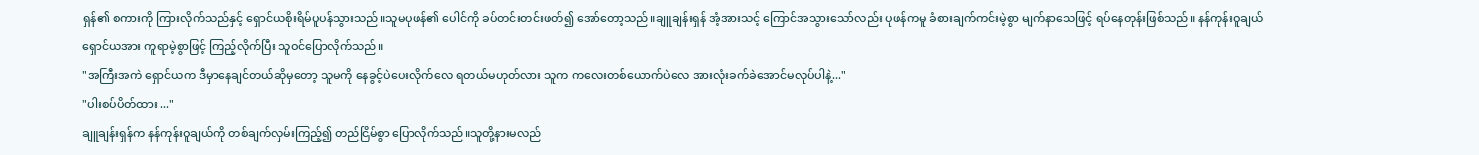ရှန်၏ စကားကို ကြားလိုက်သည်နှင့် ရှောင်ယစိုးရိမ်ပူပန်သွားသည်။သူမပုဖန်၏ ပေါင်ကို ခပ်တင်းတင်းဖတ်၍ အော်တော့သည်။ချူချန်းရှန် အံ့အားသင့် ကြောင်အသွားသော်လည်း ပုဖန်ကမူ ခံစားချက်ကင်းမဲ့စွာ မျက်နာသေဖြင့် ရပ်နေတုန်းဖြစ်သည်။ နန်ကုန်းဝူချယ် ရှောင်ယအား ကူရာမဲ့စွာဖြင့် ကြည့်လိုက်ပြီး သူဝင်ပြောလိုက်သည်။
"အကြီးအကဲ ရှောင်ယက ဒီမှာနေချင်တယ်ဆိုမှတော့ သူမကို နေခွင့်ပဲပေးလိုက်လေ ရတယ်မဟုတ်လား သူက ကလေးတစ်ယောက်ပဲလေ အားလုံးခက်ခဲအောင်မလုပ်ပါနဲ့..."
"ပါးစပ်ပိတ်ထား ..."
ချူချန်းရှန်က နန်ကုန်းဝူချယ်ကို တစ်ချက်လှမ်းကြည့်၍ တည်ငြိမ်စွာ ပြောလိုက်သည်။သူတို့နားမလည်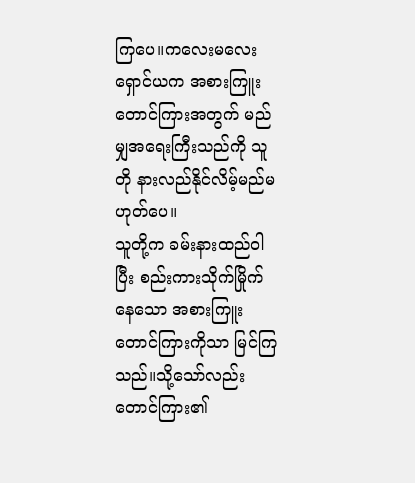ကြပေ။ကလေးမလေး ရှောင်ယက အစားကြူးတောင်ကြားအတွက် မည်မျှအရေးကြီးသည်ကို သူတို နားလည်နိုင်လိမ့်မည်မဟုတ်ပေ။
သူတို့က ခမ်းနားထည်ဝါပြီး စည်းကားသိုက်မြိုက်နေသော အစားကြူးတောင်ကြားကိုသာ မြင်ကြသည်။သို့သော်လည်း တောင်ကြား၏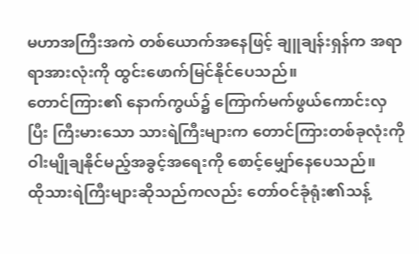မဟာအကြီးအကဲ တစ်ယောက်အနေဖြင့် ချူချန်းရှန်က အရာရာအားလုံးကို ထွင်းဖောက်မြင်နိုင်ပေသည်။
တောင်ကြား၏ နောက်ကွယ်၌ ကြောက်မက်ဖွယ်ကောင်းလှပြီး ကြီးမားသော သားရဲကြီးများက တောင်ကြားတစ်ခုလုံးကို ဝါးမျိုချနိုင်မည့်အခွင့်အရေးကို စောင့်မျှော်နေပေသည်။
ထိုသားရဲကြီးများဆိုသည်ကလည်း တော်ဝင်ခုံရုံး၏သန့်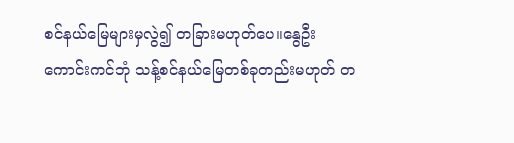စင်နယ်မြေများမှလွဲ၍ တခြားမဟုတ်ပေ။နွေဦးကောင်းကင်ဘုံ သန့်စင်နယ်မြေတစ်ခုတည်းမဟုတ် တ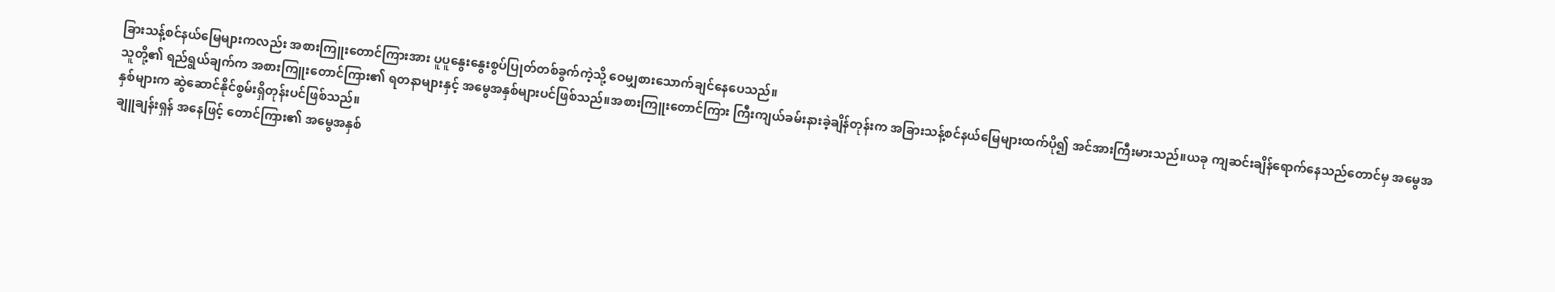ခြားသန့်စင်နယ်မြေများကလည်း အစားကြူးတောင်ကြားအား ပူပူနွေးနွေးစွပ်ပြုတ်တစ်ခွက်ကဲ့သို့ ဝေမျှစားသောက်ချင်နေပေသည်။
သူတို့၏ ရည်ရွယ်ချက်က အစားကြူးတောင်ကြား၏ ရတနာများနှင့် အမွေအနှစ်များပင်ဖြစ်သည်။အစားကြူးတောင်ကြား ကြီးကျယ်ခမ်းနားခဲ့ချိန်တုန်းက အခြားသန့်စင်နယ်မြေများထက်ပို၍ အင်အားကြီးမားသည်။ယခု ကျဆင်းချိန်ရောက်နေသည်တောင်မှ အမွေအနှစ်များက ဆွဲဆောင်နိုင်စွမ်းရှိတုန်းပင်ဖြစ်သည်။
ချူချန်းရှန် အနေဖြင့် တောင်ကြား၏ အမွေအနှစ်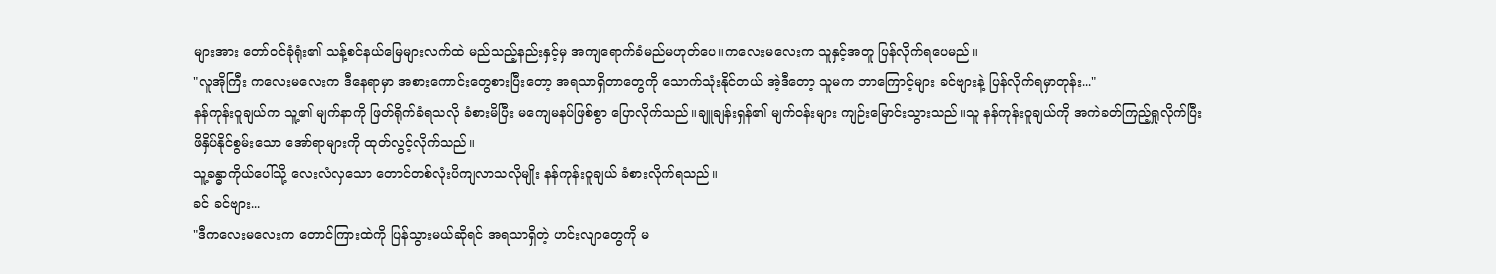များအား တော်ဝင်ခုံရုံး၏ သန့်စင်နယ်မြေများလက်ထဲ မည်သည့်နည်းနှင့်မှ အကျရောက်ခံမည်မဟုတ်ပေ။ကလေးမလေးက သူနှင့်အတူ ပြန်လိုက်ရပေမည်။
"လူအိုကြီး ကလေးမလေးက ဒီနေရာမှာ အစားကောင်းတွေစားပြီးတော့ အရသာရှိတာတွေကို သောက်သုံးနိုင်တယ် အဲ့ဒီတော့ သူမက ဘာကြောင့်များ ခင်ဗျားနဲ့ ပြန်လိုက်ရမှာတုန်း..."
နန်ကုန်းဝူချယ်က သူ့၏ မျက်နာကို ဖြတ်ရိုက်ခံရသလို ခံစားမိပြီး မကျေမနပ်ဖြစ်စွာ ပြောလိုက်သည်။ချူချန်းရှန်၏ မျက်ဝန်းများ ကျဉ်းမြောင်းသွားသည်။သူ နန်ကုန်းဝူချယ်ကို အကဲခတ်ကြည့်ရှုလိုက်ပြီး ဖိနှိပ်နိုင်စွမ်းသော အော်ရာများကို ထုတ်လွင့်လိုက်သည်။
သူ့ခန္ဓာကိုယ်ပေါ်သို့ လေးလံလှသော တောင်တစ်လုံးပိကျလာသလိုမျိုး နန်ကုန်းဝူချယ် ခံစားလိုက်ရသည်။
ခင် ခင်ဗျား...
"ဒီကလေးမလေးက တောင်ကြားထဲကို ပြန်သွားမယ်ဆိုရင် အရသာရှိတဲ့ ဟင်းလျာတွေကို မ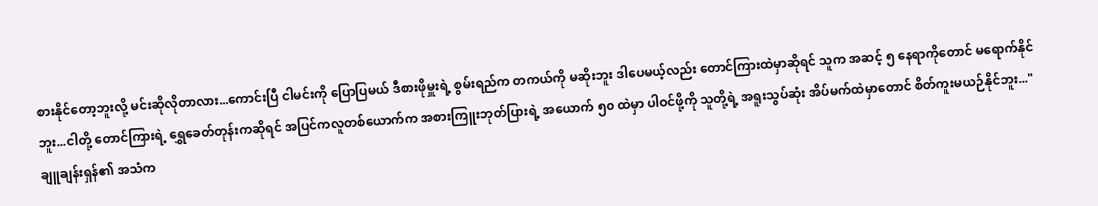စားနိုင်တော့ဘူးလို့ မင်းဆိုလိုတာလား...ကောင်းပြီ ငါမင်းကို ပြောပြမယ် ဒီစားဖိုမှူးရဲ့ စွမ်းရည်က တကယ်ကို မဆိုးဘူး ဒါပေမယ့်လည်း တောင်ကြားထဲမှာဆိုရင် သူက အဆင့် ၅ နေရာကိုတောင် မရောက်နိုင်ဘူး...ငါတို့ တောင်ကြားရဲ့ ရွှေခေတ်တုန်းကဆိုရင် အပြင်ကလူတစ်ယောက်က အစားကြူးဘုတ်ပြားရဲ့ အယောက် ၅၀ ထဲမှာ ပါဝင်ဖို့ကို သူတို့ရဲ့ အရူးသွပ်ဆုံး အိပ်မက်ထဲမှာတောင် စိတ်ကူးမယဉ်နိုင်ဘူး..."
ချူချန်းရှန်၏ အသံက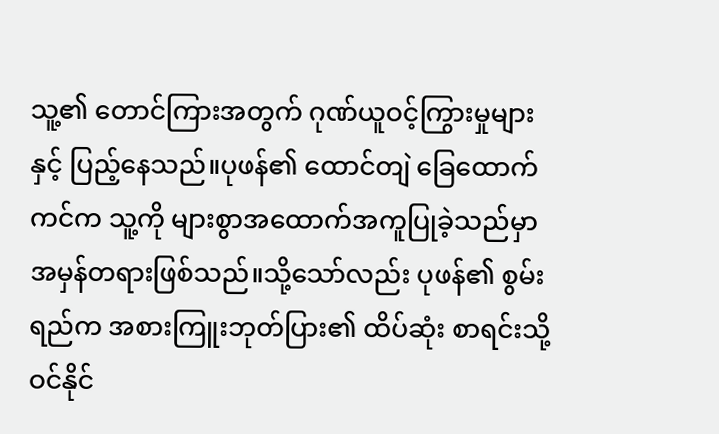သူ့၏ တောင်ကြားအတွက် ဂုဏ်ယူဝင့်ကြွားမှုများနှင့် ပြည့်နေသည်။ပုဖန်၏ ထောင်တျဲ ခြေထောက်ကင်က သူ့ကို များစွာအထောက်အကူပြုခဲ့သည်မှာ အမှန်တရားဖြစ်သည်။သို့သော်လည်း ပုဖန်၏ စွမ်းရည်က အစားကြူးဘုတ်ပြား၏ ထိပ်ဆုံး စာရင်းသို့ ဝင်နိုင်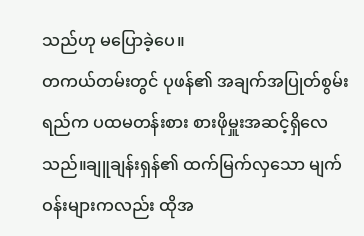သည်ဟု မပြောခဲ့ပေ။
တကယ်တမ်းတွင် ပုဖန်၏ အချက်အပြုတ်စွမ်းရည်က ပထမတန်းစား စားဖိုမှူးအဆင့်ရှိလေသည်။ချူချန်းရှန်၏ ထက်မြက်လှသော မျက်ဝန်းများကလည်း ထိုအ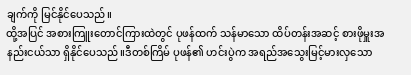ချက်ကို မြင်နိုင်ပေသည်။
ထို့အပြင် အစားကြူးတောင်ကြားထဲတွင် ပုဖန်ထက် သန်မာသော ထိပ်တန်းအဆင့် စားဖိုမှူးအနည်းငယ်သာ ရှိနိုင်ပေသည်။ဒီတစ်ကြိမ် ပုဖန်၏ ဟင်းပွဲက အရည်အသွေးမြင့်မားလှသော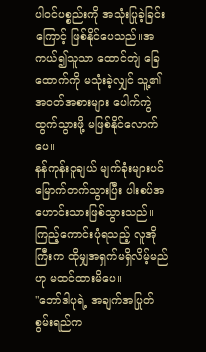ပါဝင်ပစ္စည်းကို အသုံးပြုခဲ့ခြင်းကြောင့် ဖြစ်နိုင်ပေသည်။အကယ်၍သူသာ ထောင်တျဲ ခြေထောက်ကို မသုံးခဲ့လျှင် သူ့၏ အဝတ်အစားများ ပေါက်ကွဲထွက်သွားဖို့ မဖြစ်နိုင်လောက်ပေ။
နန်ကုန်းဝူချယ် မျက်ခုံးများပင် မြောက်တက်သွားပြီး ပါးစပ်အဟောင်းသားဖြစ်သွားသည်။ကြည့်ကောင်းပုံရသည့် လူအိုကြီးက ထိုမျှအရှက်မရှိလိမ့်မည်ဟု မထင်ထားမိပေ။
"ဘော်ဒါပုရဲ့ အချက်အပြုတ်စွမ်းရည်က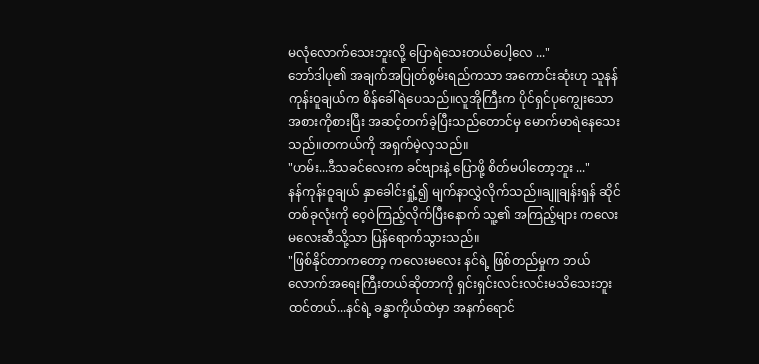မလုံလောက်သေးဘူးလို့ ပြောရဲသေးတယ်ပေါ့လေ ..."
ဘော်ဒါပု၏ အချက်အပြုတ်စွမ်းရည်ကသာ အကောင်းဆုံးဟု သူနန်ကုန်းဝူချယ်က စိန်ခေါ်ရဲပေသည်။လူအိုကြီးက ပိုင်ရှင်ပုကျွေးသော အစားကိုစားပြီး အဆင့်တက်ခဲ့ပြီးသည်တောင်မှ မောက်မာရဲနေသေးသည်။တကယ်ကို အရှက်မဲ့လှသည်။
"ဟမ်း...ဒီသခင်လေးက ခင်ဗျားနဲ့ ပြောဖို့ စိတ်မပါတော့ဘူး ..."
နန်ကုန်းဝူချယ် နှာခေါင်းရှုံ့၍ မျက်နာလွှဲလိုက်သည်။ချူချန်းရှန် ဆိုင်တစ်ခုလုံးကို ဝေ့ဝဲကြည့်လိုက်ပြီးနောက် သူ့၏ အကြည့်များ ကလေးမလေးဆီသို့သာ ပြန်ရောက်သွားသည်။
"ဖြစ်နိုင်တာကတော့ ကလေးမလေး နင်ရဲ့ ဖြစ်တည်မှုက ဘယ်လောက်အရေးကြီးတယ်ဆိုတာကို ရှင်းရှင်းလင်းလင်းမသိသေးဘူးထင်တယ်...နင်ရဲ့ ခန္ဓာကိုယ်ထဲမှာ အနက်ရောင်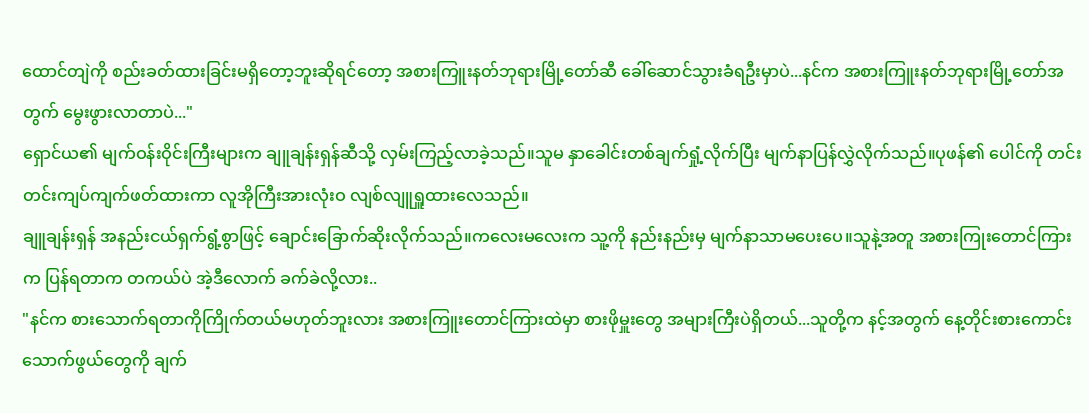ထောင်တျဲကို စည်းခတ်ထားခြင်းမရှိတော့ဘူးဆိုရင်တော့ အစားကြူးနတ်ဘုရားမြို့တော်ဆီ ခေါ်ဆောင်သွားခံရဦးမှာပဲ...နင်က အစားကြူးနတ်ဘုရားမြို့တော်အတွက် မွေးဖွားလာတာပဲ..."
ရှောင်ယ၏ မျက်ဝန်းဝိုင်းကြီးများက ချူချန်းရှန်ဆီသို့ လှမ်းကြည့်လာခဲ့သည်။သူမ နှာခေါင်းတစ်ချက်ရှုံ့လိုက်ပြီး မျက်နာပြန်လွှဲလိုက်သည်။ပုဖန်၏ ပေါင်ကို တင်းတင်းကျပ်ကျက်ဖတ်ထားကာ လူအိုကြီးအားလုံးဝ လျစ်လျူရှူထားလေသည်။
ချူချန်းရှန် အနည်းငယ်ရှက်ရွံ့စွာဖြင့် ချောင်းခြောက်ဆိုးလိုက်သည်။ကလေးမလေးက သူ့ကို နည်းနည်းမှ မျက်နာသာမပေးပေ။သူနဲ့အတူ အစားကြုးတောင်ကြားက ပြန်ရတာက တကယ်ပဲ အဲ့ဒီလောက် ခက်ခဲလို့လား..
"နင်က စားသောက်ရတာကိုကြိုက်တယ်မဟုတ်ဘူးလား အစားကြူးတောင်ကြားထဲမှာ စားဖိုမှူးတွေ အများကြီးပဲရှိတယ်...သူတို့က နင့်အတွက် နေ့တိုင်းစားကောင်းသောက်ဖွယ်တွေကို ချက်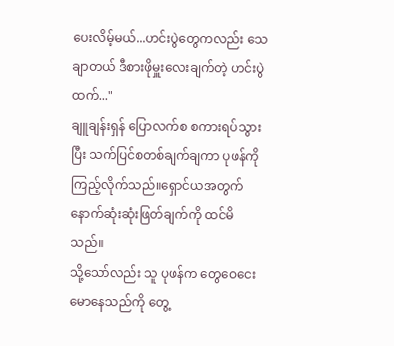ပေးလိမ့်မယ်...ဟင်းပွဲတွေကလည်း သေချာတယ် ဒီစားဖိုမှူးလေးချက်တဲ့ ဟင်းပွဲထက်..."
ချူချန်းရှန် ပြောလက်စ စကားရပ်သွားပြီး သက်ပြင်စတစ်ချက်ချကာ ပုဖန်ကို ကြည့်လိုက်သည်။ရှောင်ယအတွက် နောက်ဆုံးဆုံးဖြတ်ချက်ကို ထင်မိသည်။
သို့သော်လည်း သူ ပုဖန်က တွေဝေငေးမောနေသည်ကို တွေ့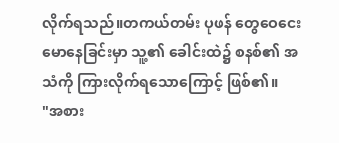လိုက်ရသည်။တကယ်တမ်း ပုဖန် တွေဝေငေးမောနေခြင်းမှာ သူ့၏ ခေါင်းထဲ၌ စနစ်၏ အသံကို ကြားလိုက်ရသောကြောင့် ဖြစ်၏။
"အစား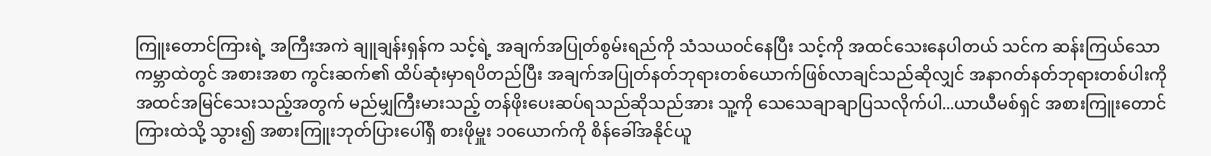ကြူးတောင်ကြားရဲ့ အကြီးအကဲ ချူချန်းရှန်က သင့်ရဲ့ အချက်အပြုတ်စွမ်းရည်ကို သံသယဝင်နေပြီး သင့်ကို အထင်သေးနေပါတယ် သင်က ဆန်းကြယ်သော ကမ္ဘာထဲတွင် အစားအစာ ကွင်းဆက်၏ ထိပ်ဆုံးမှာရပိတည်ပြီး အချက်အပြုတ်နတ်ဘုရားတစ်ယောက်ဖြစ်လာချင်သည်ဆိုလျှင် အနာဂတ်နတ်ဘုရားတစ်ပါးကို အထင်အမြင်သေးသည့်အတွက် မည်မျှကြီးမားသည့် တန်ဖိုးပေးဆပ်ရသည်ဆိုသည်အား သူ့ကို သေသေချာချာပြသလိုက်ပါ...ယာယီမစ်ရှင် အစားကြူးတောင်ကြားထဲသို့ သွား၍ အစားကြူးဘုတ်ပြားပေါ်ရှိ စားဖိုမှူး ၁၀ယောက်ကို စိန်ခေါ်အနိုင်ယူ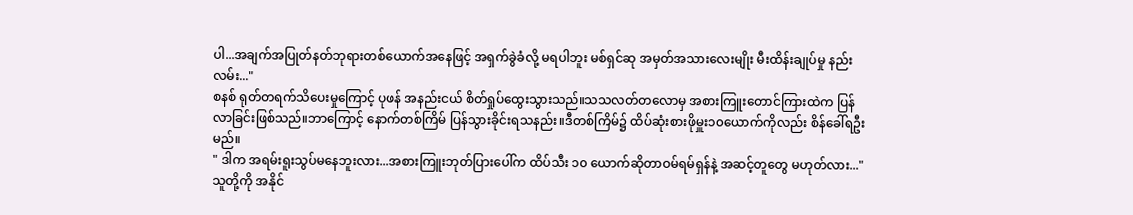ပါ...အချက်အပြုတ်နတ်ဘုရားတစ်ယောက်အနေဖြင့် အရှက်ခွဲခံလို့ မရပါဘူး မစ်ရှင်ဆု အမှတ်အသားလေးမျိုး မီးထိန်းချုပ်မှု နည်းလမ်း..."
စနစ် ရုတ်တရက်သိပေးမှုကြောင့် ပုဖန် အနည်းငယ် စိတ်ရှုပ်ထွေးသွားသည်။သသလတ်တလောမှ အစားကြူးတောင်ကြားထဲက ပြန်လာခြင်းဖြစ်သည်။ဘာကြောင့် နောက်တစ်ကြိမ် ပြန်သွားခိုင်းရသနည်း။ဒီတစ်ကြိမ်၌ ထိပ်ဆုံးစားဖိုမှူး၁၀ယောက်ကိုလည်း စိန်ခေါ်ရဦးမည်။
" ဒါက အရမ်းရူးသွပ်မနေဘူးလား...အစားကြူးဘုတ်ပြားပေါ်က ထိပ်သီး ၁၀ ယောက်ဆိုတာဝမ်ရမ်ရှန်နဲ့ အဆင့်တူတွေ မဟုတ်လား..."
သူတို့ကို အနိုင်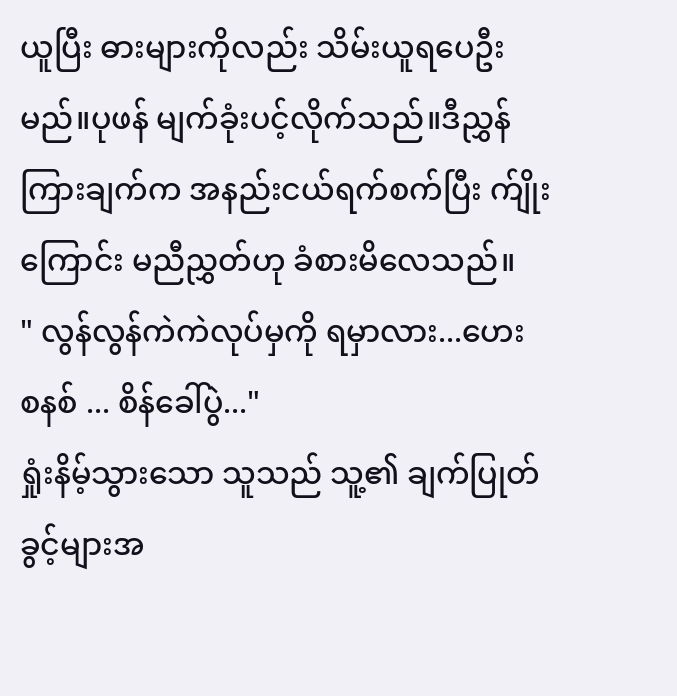ယူပြီး ဓားများကိုလည်း သိမ်းယူရပေဦးမည်။ပုဖန် မျက်ခုံးပင့်လိုက်သည်။ဒီညွှန်ကြားချက်က အနည်းငယ်ရက်စက်ပြီး က်ျိုးကြောင်း မညီညွှတ်ဟု ခံစားမိလေသည်။
" လွန်လွန်ကဲကဲလုပ်မှကို ရမှာလား...ဟေး စနစ် ... စိန်ခေါ်ပွဲ..."
ရှုံးနိမ့်သွားသော သူသည် သူ့၏ ချက်ပြုတ်ခွင့်များအ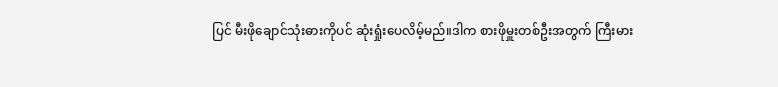ပြင် မီးဖိုချောင်သုံးဓားကိုပင် ဆုံးရှုံးပေလိမ့်မည်။ဒါက စားဖိုမှူးတစ်ဦးအတွက် ကြီးမား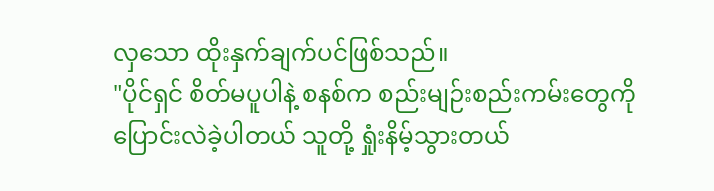လှသော ထိုးနှက်ချက်ပင်ဖြစ်သည်။
"ပိုင်ရှင် စိတ်မပူပါနဲ့ စနစ်က စည်းမျဉ်းစည်းကမ်းတွေကို ပြောင်းလဲခဲ့ပါတယ် သူတို့ ရှုံးနိမ့်သွားတယ်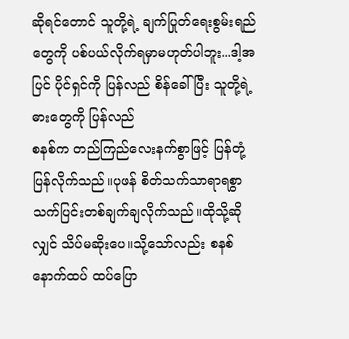ဆိုရင်တောင် သူတို့ရဲ့ ချက်ပြုတ်ရေးစွမ်းရည်တွေကို ပစ်ပယ်လိုက်ရမှာမဟုတ်ပါဘူး...ဒါ့အပြင် ပိုင်ရှင်ကို ပြန်လည် စိန်ခေါ်ပြီး သူတို့ရဲ့ ဓားတွေကို ပြန်လည်
စနစ်က တည်ကြည်လေးနက်စွာဖြင့် ပြန်တုံ့ပြန်လိုက်သည်။ပုဖန် စိတ်သက်သာရာရစွာ သက်ပြင်းတစ်ချက်ချလိုက်သည်။ထိုသို့ဆိုလျှင် သိပ်မဆိုးပေ။သို့သော်လည်း စနစ်နောက်ထပ် ထပ်ပြော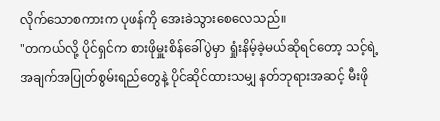လိုက်သောစကားက ပုဖန်ကို အေးခဲသွားစေလေသည်။
"တကယ်လို့ ပိုင်ရှင်က စားဖိုမှူးစိန်ခေါ်ပွဲမှာ ရှုံးနိမ့်ခဲ့မယ်ဆိုရင်တော့ သင့်ရဲ့ အချက်အပြုတ်စွမ်းရည်တွေနဲ့ ပိုင်ဆိုင်ထားသမျှ နတ်ဘုရားအဆင့် မီးဖို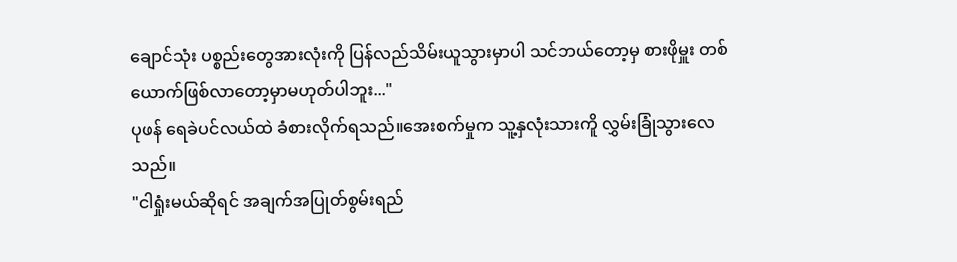ချောင်သုံး ပစ္စည်းတွေအားလုံးကို ပြန်လည်သိမ်းယူသွားမှာပါ သင်ဘယ်တော့မှ စားဖိုမှူး တစ်ယောက်ဖြစ်လာတော့မှာမဟုတ်ပါဘူး..."
ပုဖန် ရေခဲပင်လယ်ထဲ ခံစားလိုက်ရသည်။အေးစက်မှုက သူ့နှလုံးသားကိူ လွှမ်းခြုံသွားလေသည်။
"ငါရှုံးမယ်ဆိုရင် အချက်အပြုတ်စွမ်းရည်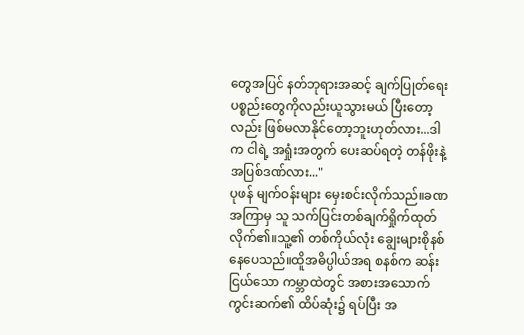တွေအပြင် နတ်ဘုရားအဆင့် ချက်ပြုတ်ရေးပစ္စည်းတွေကိုလည်းယူသွားမယ် ပြီးတော့လည်း ဖြစ်မလာနိုင်တော့ဘူးဟုတ်လား...ဒါက ငါရဲ့ အရှုံးအတွက် ပေးဆပ်ရတဲ့ တန်ဖိုးနဲ့ အပြစ်ဒဏ်လား..."
ပုဖန် မျက်ဝန်းများ မှေးစင်းလိုက်သည်။ခဏအကြာမှ သူ သက်ပြင်းတစ်ချက်ရှိုက်ထုတ်လိုက်၏။သူ့၏ တစ်ကိုယ်လုံး ချွေးများစိုနစ်နေပေသည်။ထိူအဓိပ္ပါယ်အရ စနစ်က ဆန်းငြယ်သော ကမ္ဘာထဲတွင် အစားအသောက် ကွင်းဆက်၏ ထိပ်ဆုံး၌ ရပ်ပြီး အ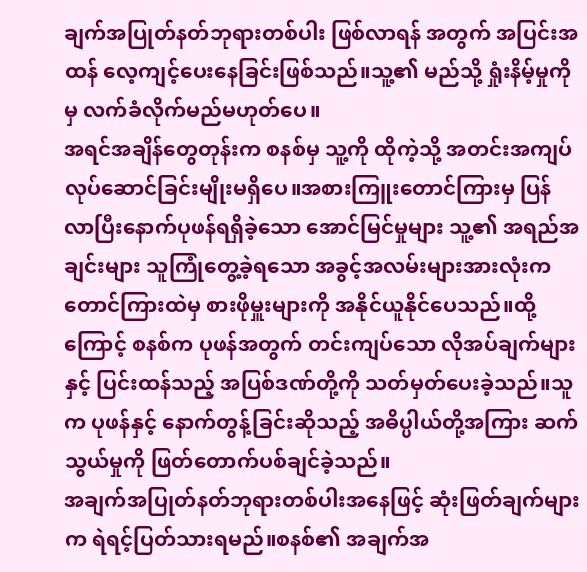ချက်အပြုတ်နတ်ဘုရားတစ်ပါး ဖြစ်လာရန် အတွက် အပြင်းအထန် လေ့ကျင့်ပေးနေခြင်းဖြစ်သည်။သူ့၏ မည်သို့ ရှုံးနိမ့်မှုကိုမှ လက်ခံလိုက်မည်မဟုတ်ပေ။
အရင်အချိန်တွေတုန်းက စနစ်မှ သူ့ကို ထိုကဲ့သို့ အတင်းအကျပ်လုပ်ဆောင်ခြင်းမျိုးမရှိပေ။အစားကြူးတောင်ကြားမှ ပြန်လာပြီးနောက်ပုဖန်ရရှိခဲ့သော အောင်မြင်မှုများ သူ့၏ အရည်အချင်းများ သူကြုံတွေ့ခဲ့ရသော အခွင့်အလမ်းများအားလုံးက တောင်ကြားထဲမှ စားဖိုမှူးများကို အနိုင်ယူနိုင်ပေသည်။ထို့ကြောင့် စနစ်က ပုဖန်အတွက် တင်းကျပ်သော လိုအပ်ချက်များနှင့် ပြင်းထန်သည့် အပြစ်ဒဏ်တို့ကို သတ်မှတ်ပေးခဲ့သည်။သူက ပုဖန်နှင့် နောက်တွန့်ခြင်းဆိုသည့် အဓိပ္ပါယ်တို့အကြား ဆက်သွယ်မှုကို ဖြတ်တောက်ပစ်ချင်ခဲ့သည်။
အချက်အပြုတ်နတ်ဘုရားတစ်ပါးအနေဖြင့် ဆုံးဖြတ်ချက်များက ရဲရင့်ပြတ်သားရမည်။စနစ်၏ အချက်အ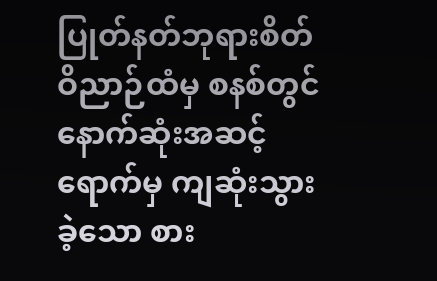ပြုတ်နတ်ဘုရားစိတ်ဝိညာဉ်ထံမှ စနစ်တွင် နောက်ဆုံးအဆင့်ရောက်မှ ကျဆုံးသွားခဲ့သော စား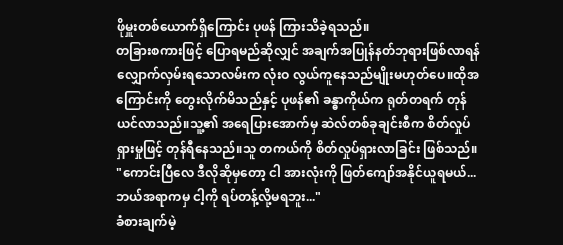ဖိုမှူးတစ်ယောက်ရှိကြောင်း ပုဖန် ကြားသိခဲ့ရသည်။
တခြားစကားဖြင့် ပြောရမည်ဆိုလျှင် အချက်အပြုန်နတ်ဘုရားဖြစ်လာရန် လျှောက်လှမ်းရသောလမ်းက လုံးဝ လွယ်ကူနေသည်မျိုးမဟုတ်ပေ။ထိုအကြောင်းကို တွေးလိုက်မိသည်နှင့် ပုဖန်၏ ခန္ဓာကိုယ်က ရုတ်တရက် တုန်ယင်လာသည်။သူ့၏ အရေပြားအောက်မှ ဆဲလ်တစ်ခုချင်းစီက စိတ်လှုပ်ရှားမှုဖြင့် တုန်ရီနေသည်။သူ တကယ်ကို စိတ်လှုပ်ရှားလာခြင်း ဖြစ်သည်။
"ကောင်းပြီလေ ဒီလိုဆိုမှတော့ ငါ အားလုံးကို ဖြတ်ကျော်အနိုင်ယူရမယ်...ဘယ်အရာကမှ ငါ့ကို ရပ်တန့်လို့မရဘူး..."
ခံစားချက်မဲ့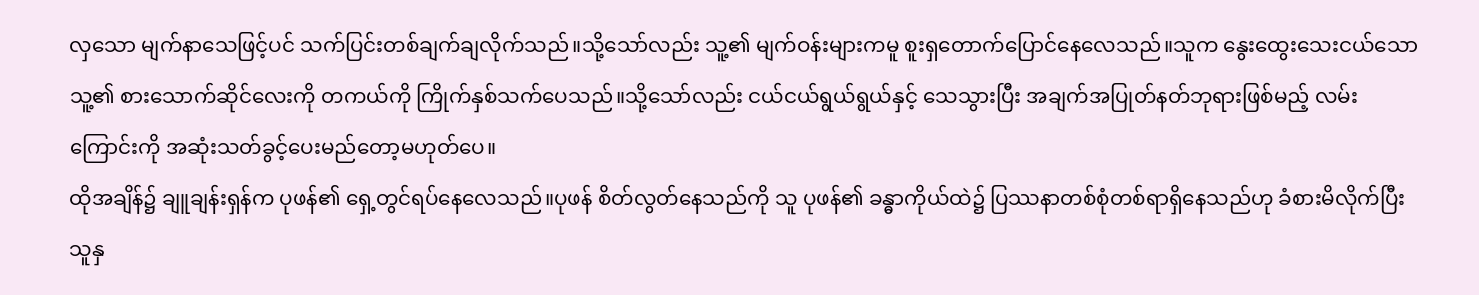လှသော မျက်နာသေဖြင့်ပင် သက်ပြင်းတစ်ချက်ချလိုက်သည်။သို့သော်လည်း သူ့၏ မျက်ဝန်းများကမူ စူးရှတောက်ပြောင်နေလေသည်။သူက နွေးထွေးသေးငယ်သော သူ့၏ စားသောက်ဆိုင်လေးကို တကယ်ကို ကြိုက်နှစ်သက်ပေသည်။သို့သော်လည်း ငယ်ငယ်ရွယ်ရွယ်နှင့် သေသွားပြီး အချက်အပြုတ်နတ်ဘုရားဖြစ်မည့် လမ်းကြောင်းကို အဆုံးသတ်ခွင့်ပေးမည်တော့မဟုတ်ပေ။
ထိုအချိန်၌ ချူချန်းရှန်က ပုဖန်၏ ရှေ့တွင်ရပ်နေလေသည်။ပုဖန် စိတ်လွတ်နေသည်ကို သူ ပုဖန်၏ ခန္ဓာကိုယ်ထဲ၌ ပြဿနာတစ်စုံတစ်ရာရှိနေသည်ဟု ခံစားမိလိုက်ပြီး သူနှ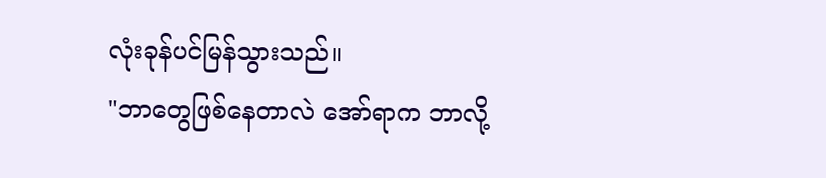လုံးခုန်ပင်မြန်သွားသည်။
"ဘာတွေဖြစ်နေတာလဲ အော်ရာက ဘာလို့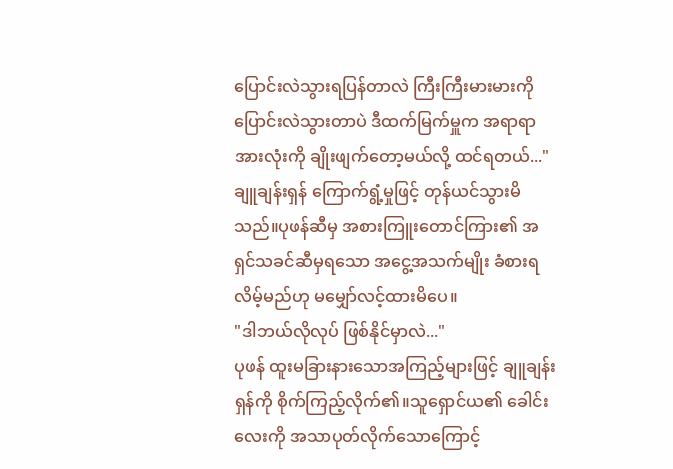ပြောင်းလဲသွားရပြန်တာလဲ ကြီးကြီးမားမားကို ပြောင်းလဲသွားတာပဲ ဒီထက်မြက်မှူက အရာရာအားလုံးကို ချိုးဖျက်တော့မယ်လို့ ထင်ရတယ်..."
ချူချန်းရှန် ကြောက်ရွံ့မှုဖြင့် တုန်ယင်သွားမိသည်။ပုဖန်ဆီမှ အစားကြူးတောင်ကြား၏ အရှင်သခင်ဆီမှရသော အငွေ့အသက်မျိုး ခံစားရလိမ့်မည်ဟု မမျှော်လင့်ထားမိပေ။
"ဒါဘယ်လိုလုပ် ဖြစ်နိုင်မှာလဲ..."
ပုဖန် ထူးမခြားနားသောအကြည့်များဖြင့် ချူချန်းရှန်ကို စိုက်ကြည့်လိုက်၏။သူရှောင်ယ၏ ခေါင်းလေးကို အသာပုတ်လိုက်သောကြောင့်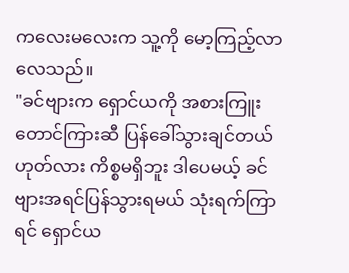ကလေးမလေးက သူ့ကို မော့ကြည့်လာလေသည်။
"ခင်ဗျားက ရှောင်ယကို အစားကြူးတောင်ကြားဆီ ပြန်ခေါ်သွားချင်တယ်ဟုတ်လား ကိစ္စမရှိဘူး ဒါပေမယ့် ခင်ဗျားအရင်ပြန်သွားရမယ် သုံးရက်ကြာရင် ရှောင်ယ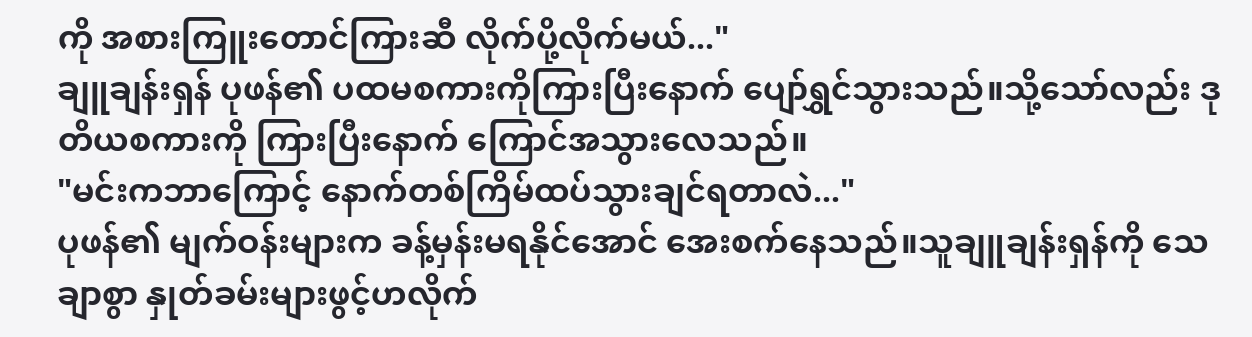ကို အစားကြူးတောင်ကြားဆီ လိုက်ပို့လိုက်မယ်..."
ချူချန်းရှန် ပုဖန်၏ ပထမစကားကိုကြားပြီးနောက် ပျော်ရွှင်သွားသည်။သို့သော်လည်း ဒုတိယစကားကို ကြားပြီးနောက် ကြောင်အသွားလေသည်။
"မင်းကဘာကြောင့် နောက်တစ်ကြိမ်ထပ်သွားချင်ရတာလဲ..."
ပုဖန်၏ မျက်ဝန်းများက ခန့်မှန်းမရနိုင်အောင် အေးစက်နေသည်။သူချူချန်းရှန်ကို သေချာစွာ နှုတ်ခမ်းများဖွင့်ဟလိုက်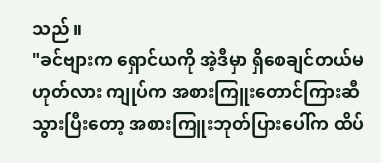သည်။
"ခင်ဗျားက ရှောင်ယကို အဲ့ဒီမှာ ရှိစေချင်တယ်မဟုတ်လား ကျုပ်က အစားကြူးတောင်ကြားဆီ သွားပြီးတော့ အစားကြူးဘုတ်ပြားပေါ်က ထိပ်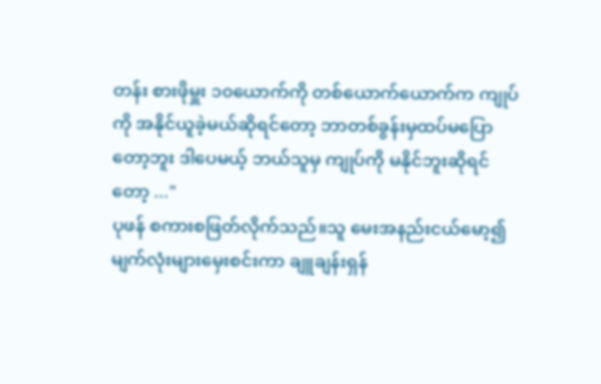တန်း စားဖိုမှူး ၁၀ယောက်ကို တစ်ယောက်ယောက်က ကျုပ်ကို အနိုင်ယူခဲ့မယ်ဆိုရင်တော့ ဘာတစ်ခွန်းမှထပ်မပြောတော့ဘူး ဒါပေမယ့် ဘယ်သူမှ ကျုပ်ကို မနိုင်ဘူးဆိုရင်တော့ ..."
ပုဖန် စကားစဖြတ်လိုက်သည်။သူ မေးအနည်းငယ်မော့၍ မျက်လုံးများမှေးစင်းကာ ချူချန်းရှန်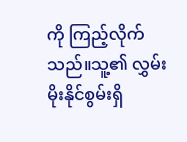ကို ကြည့်လိုက်သည်။သူ့၏ လွှမ်းမိုးနိုင်စွမ်းရှိ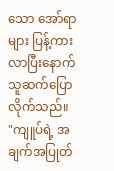သော အော်ရာများ ပြန့်ကားလာပြီးနောက် သူဆက်ပြောလိုက်သည်။
"ကျူပ်ရဲ့ အချက်အပြုတ်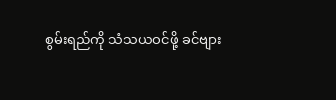စွမ်းရည်ကို သံသယဝင်ဖို့ ခင်ဗျား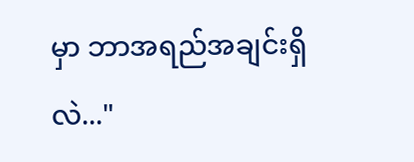မှာ ဘာအရည်အချင်းရှိလဲ..."